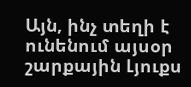Այն, ինչ տեղի է ունենում այսօր շարքային Լյուքս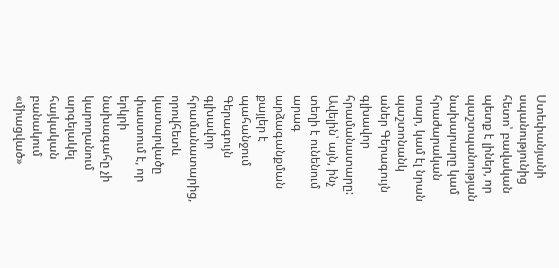Ստեփանյանի սպանությունից հետո՝ բավական պետք է լիներ, որ պաշտպանության նախարարը կամ հրաժարական տար, կամ էլ նրան պաշտոնանկ աներ Գերագույն գլխավոր հրամանատարը: Ավելին՝ այն, ինչ տեղի է ունենում արագ արձագանքման քայլեր է պահանջում Գերագույն գլխավոր հրամանատարից, որովհետև կատարվածը փաստում է, որ երկրի նախագահը չի կարողանում արգելակել հայկական բանակում «միացված»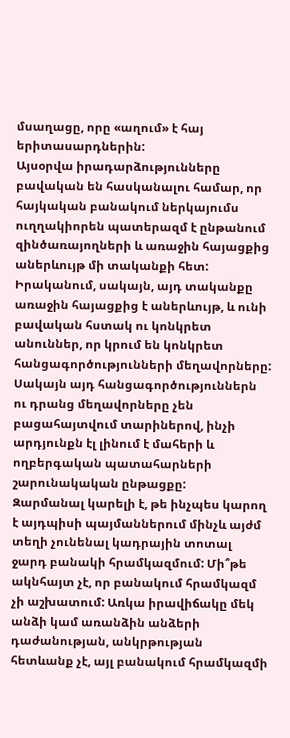մսաղացը, որը «աղում» է հայ երիտասարդներին:
Այսօրվա իրադարձությունները բավական են հասկանալու համար, որ հայկական բանակում ներկայումս ուղղակիորեն պատերազմ է ընթանում զինծառայողների և առաջին հայացքից աներևույթ մի տականքի հետ: Իրականում, սակայն, այդ տականքը առաջին հայացքից է աներևույթ, և ունի բավական հստակ ու կոնկրետ անուններ, որ կրում են կոնկրետ հանցագործությունների մեղավորները: Սակայն այդ հանցագործություններն ու դրանց մեղավորները չեն բացահայտվում տարիներով, ինչի արդյունքն էլ լինում է մահերի և ողբերգական պատահարների շարունակական ընթացքը:
Զարմանալ կարելի է, թե ինչպես կարող է այդպիսի պայմաններում մինչև այժմ տեղի չունենալ կադրային տոտալ ջարդ բանակի հրամկազմում: Մի՞թե ակնհայտ չէ, որ բանակում հրամկազմ չի աշխատում: Առկա իրավիճակը մեկ անձի կամ առանձին անձերի դաժանության, անկրթության հետևանք չէ, այլ բանակում հրամկազմի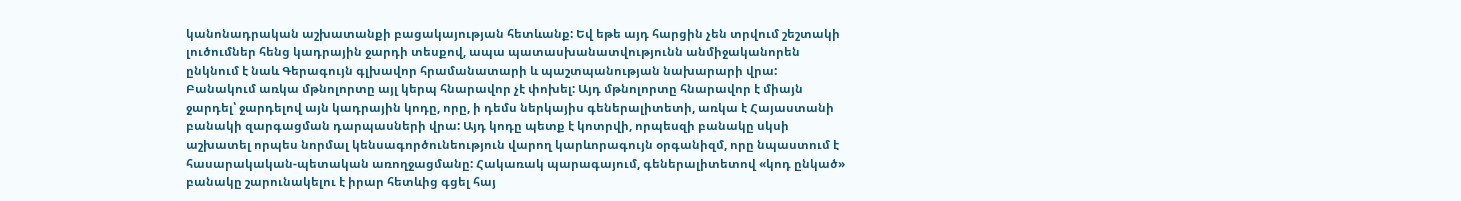կանոնադրական աշխատանքի բացակայության հետևանք: Եվ եթե այդ հարցին չեն տրվում շեշտակի լուծումներ հենց կադրային ջարդի տեսքով, ապա պատասխանատվությունն անմիջականորեն ընկնում է նաև Գերագույն գլխավոր հրամանատարի և պաշտպանության նախարարի վրա:
Բանակում առկա մթնոլորտը այլ կերպ հնարավոր չէ փոխել: Այդ մթնոլորտը հնարավոր է միայն ջարդել՝ ջարդելով այն կադրային կոդը, որը, ի դեմս ներկայիս գեներալիտետի, առկա է Հայաստանի բանակի զարգացման դարպասների վրա: Այդ կոդը պետք է կոտրվի, որպեսզի բանակը սկսի աշխատել որպես նորմալ կենսագործունեություն վարող կարևորագույն օրգանիզմ, որը նպաստում է հասարակական-պետական առողջացմանը: Հակառակ պարագայում, գեներալիտետով «կոդ ընկած» բանակը շարունակելու է իրար հետևից գցել հայ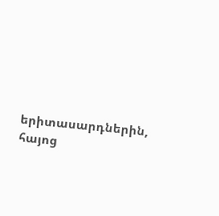երիտասարդներին, հայոց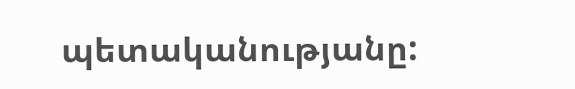պետականությանը: